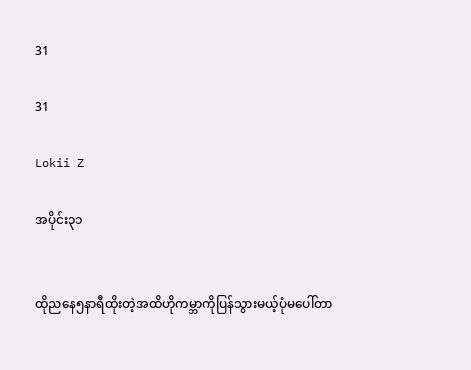31

31

Lokii Z

အပိုင်း၃၁


ထိုညနေ၅နာရီထိုးတဲ့အထိဟိုကမ္ဘာကိုပြန်သွားမယ့်ပုံမပေါ်တာ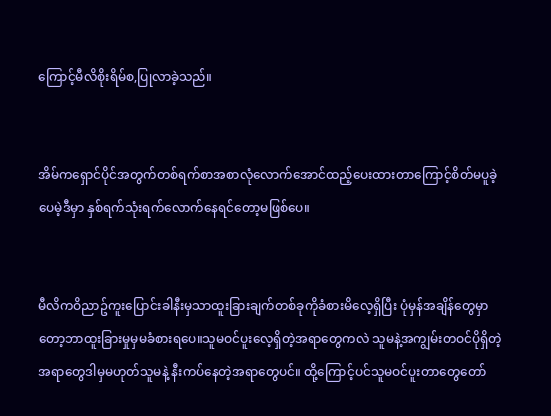ကြောင့်မီလိစိုးရိမ်စ,ပြုလာခဲ့သည်။


အိမ်ကရှောင်ပိုင်အတွက်တစ်ရက်စာအစာလုံလောက်အောင်ထည့်ပေးထားတာကြောင့်စိတ်မပူခဲ့ပေမဲ့ဒီမှာ နှစ်ရက်သုံးရက်လောက်နေရင်တော့မဖြစ်ပေ။


မီလိကဝိညာဥ်ကူးပြောင်းခါနီးမှသာထူးခြားချက်တစ်ခုကိုခံစားမိလေ့ရှိပြီး ပုံမှန်အချိန်တွေမှာတော့ဘာထူးခြားမှုမှမခံစားရပေ။သူမဝင်ပူးလေ့ရှိတဲ့အရာတွေကလဲ သူမနဲ့အကျွမ်းတဝင်ပိုရှိတဲ့အရာတွေဒါမှမဟုတ်သူမနဲ့ နီးကပ်နေတဲ့အရာတွေပင်။ ထို့ကြောင့်ပင်သူမဝင်ပူးတာတွေတော်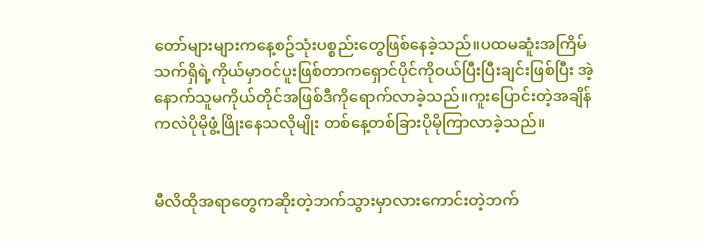တော်များများကနေ့စဥ်သုံးပစ္စည်းတွေဖြစ်နေခဲ့သည်။ပထမဆူံးအကြိမ်သက်ရှိရဲ့ကိုယ်မှာဝင်ပူးဖြစ်တာကရှောင်ပိုင်ကိုဝယ်ပြီးပြီးချင်းဖြစ်ပြီး အဲ့နောက်သူမကိုယ်တိုင်အဖြစ်ဒီကိုရောက်လာခဲ့သည်။ကူးပြောင်းတဲ့အချိန်ကလဲပိုမိုဖွံ့ဖြိုးနေသလိုမျိုး တစ်နေ့တစ်ခြားပိုမိုကြာလာခဲ့သည်။


မီလိထိုအရာတွေကဆိုးတဲ့ဘက်သွားမှာလားကောင်းတဲ့ဘက်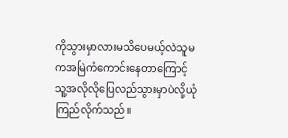ကိုသွားမှာလားမသိပေမယ့်လဲသူမကအမြဲကံကောင်းနေတာကြောင့်သူ့အလိုလိုပြေလည်သွားမှာပဲလို့ယုံကြည်လိုက်သည်။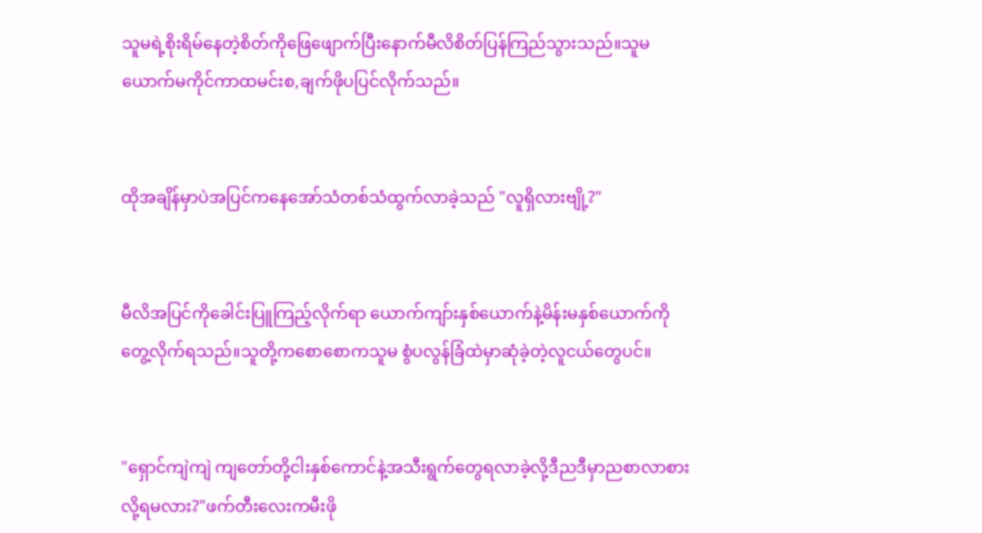သူမရဲ့စိုးရိမ်နေတဲ့စိတ်ကိုဖြေဖျောက်ပြီးနောက်မီလိစိတ်ပြန်ကြည်သွားသည်။သူမ ယောက်မကိုင်ကာထမင်းစ,ချက်ဖိုပပြင်လိုက်သည်။


ထိုအချိန်မှာပဲအပြင်ကနေအော်သံတစ်သံထွက်လာခဲ့သည် "လူရှိလားဗျို့?"


မီလိအပြင်ကိုခေါင်းပြူကြည့်လိုက်ရာ ယောက်ကျာ်းနှစ်ယောက်နဲ့မိန်းမနှစ်ယောက်ကိုတွေ့လိုက်ရသည်။သူတို့ကစောစောကသူမ စွံပလွန်ခြံထဲမှာဆုံခဲ့တဲ့လူငယ်တွေပင်။


"ရှောင်ကျဲကျဲ ကျတော်တို့ငါးနှစ်ကောင်နဲ့အသီးရွက်တွေရလာခဲ့လို့ဒီညဒီမှာညစာလာစားလို့ရမလား?"ဖက်တီးလေးကမီးဖို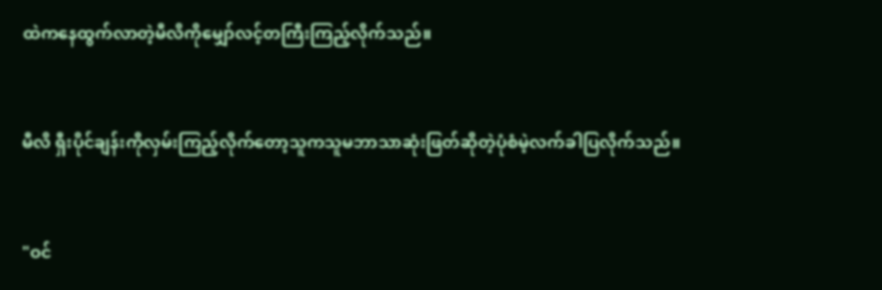ထဲကနေထွက်လာတဲ့မီလိကိုမျှော်လင့်တကြီးကြည့်လိုက်သည်။


မီလိ ရှီးပိုင်ချန်းကိုလှမ်းကြည့်လိုက်တော့သူကသူမဘာသာဆုံးဖြတ်ဆိုတဲ့ပုံစံမဲ့လက်ခါပြလိုက်သည်။


"ဝင်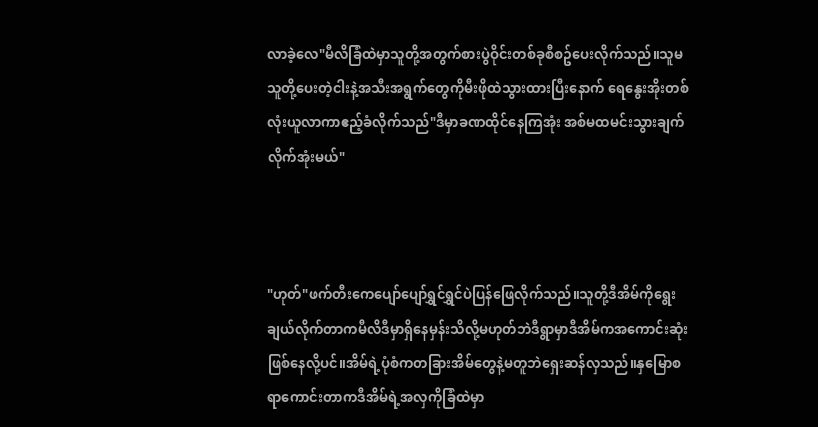လာခဲ့လေ"မီလိခြံထဲမှာသူတို့အတွက်စားပွဲဝိုင်းတစ်ခုစီစဥ်ပေးလိုက်သည်။သူမသူတို့ပေးတဲ့ငါးနဲ့အသီးအရွက်တွေကိုမီးဖိုထဲသွားထားပြီးနောက် ရေနွေးအိုးတစ်လုံးယူလာကာဧည့်ခံလိုက်သည်"ဒီမှာခဏထိုင်နေကြအုံး အစ်မထမင်းသွားချက်လိုက်အုံးမယ်"



"ဟုတ်"ဖက်တီးကေပျော်ပျော်ရွှင်ရွှင်ပဲပြန်ဖြေလိုက်သည်။သူတို့ဒီအိမ်ကိုရွေးချယ်လိုက်တာကမီလိဒီမှာရှိနေမှန်းသိလို့မဟုတ်ဘဲဒီရွာမှာဒီအိမ်ကအကောင်းဆုံးဖြစ်နေလို့ပင်။အိမ်ရဲ့ပုံစံကတခြားအိမ်တွေနဲ့မတူဘဲရှေးဆန်လှသည်။နှမြောစရာကောင်းတာကဒီအိမ်ရဲ့အလှကိုခြံထဲမှာ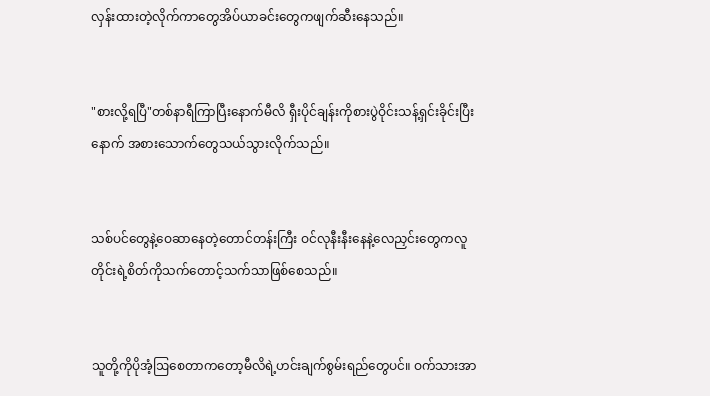လှန်းထားတဲ့လိုက်ကာတွေအိပ်ယာခင်းတွေကဖျက်ဆီးနေသည်။


"စားလို့ရပြီ"တစ်နာရီကြာပြီးနောက်မီလိ ရှီးပိုင်ချန်းကိုစားပွဲဝိုင်းသန့်ရှင်းခိုင်းပြီးနောက် အစားသောက်တွေသယ်သွားလိုက်သည်။


သစ်ပင်တွေနဲ့ဝေဆာနေတဲ့တောင်တန်းကြီး ဝင်လုနီးနီးနေနဲ့လေညှင်းတွေကလူတိုင်းရဲ့စိတ်ကိုသက်တောင့်သက်သာဖြစ်စေသည်။


သူတို့ကိုပိုအံ့ဩစေတာကတော့မီလိရဲ့ဟင်းချက်စွမ်းရည်တွေပင်။ ဝက်သားအာ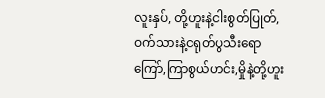လူးနှပ်, တို့ဟူးနဲ့ငါးစွတ်ပြုတ်,ဝက်သားနဲ့ငရုတ်ပွသီးရောကြော်,ကြာစွယ်ဟင်း,မှိုနဲ့တို့ဟူး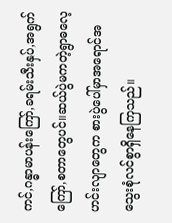ကင်,ဂန္ဓာမာပန်းကြော်,ခရမ်းသီးနှပ်,အရွက်ကြော်,စတာတွေပင်။ဆယ်ပွဲမကတဲ့ရွာဓလေ့ဟင်းလျာတွေက စားပွဲပေါ်မှာအရောင်အသွေးစုံလင်စွာရှိနေကြသည်။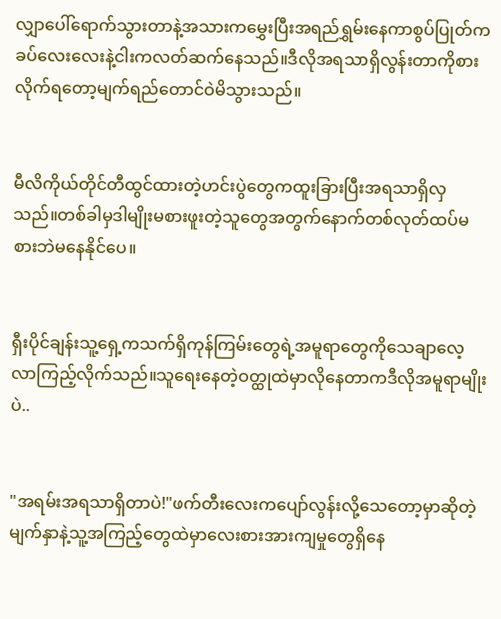လျှာပေါ်ရောက်သွားတာနဲ့အသားကမွှေးပြီးအရည်ရွှမ်းနေကာစွပ်ပြုတ်ကခပ်လေးလေးနဲ့ငါးကလတ်ဆက်နေသည်။ဒီလိုအရသာရှိလွန်းတာကိုစားလိုက်ရတော့မျက်ရည်တောင်ဝဲမိသွားသည်။


မီလိကိုယ်တိုင်တီထွင်ထားတဲ့ဟင်းပွဲတွေကထူးခြားပြီးအရသာရှိလှသည်။တစ်ခါမှဒါမျိုးမစားဖူးတဲ့သူတွေအတွက်နောက်တစ်လုတ်ထပ်မစားဘဲမနေနိုင်ပေ။


ရှီးပိုင်ချန်းသူ့ရှေ့ကသက်ရှိကုန်ကြမ်းတွေရဲ့အမူရာတွေကိုသေချာလေ့လာကြည့်လိုက်သည်။သူရေးနေတဲ့ဝတ္ထုထဲမှာလိုနေတာကဒီလိုအမူရာမျိုးပဲ..


"အရမ်းအရသာရှိတာပဲ!"ဖက်တီးလေးကပျော်လွန်းလို့သေတော့မှာဆိုတဲ့မျက်နှာနဲ့သူ့အကြည့်တွေထဲမှာလေးစားအားကျမှုတွေရှိနေ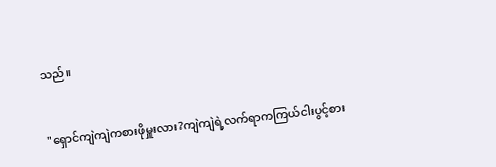သည်။


"ရှောင်ကျဲကျဲကစားဖိုမှူးလား?ကျဲကျဲရဲ့လက်ရာကကြယ်ငါးပွင့်စား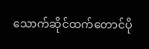သောက်ဆိုင်ထက်တောင်ပို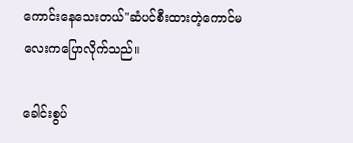ကောင်းနေသေးတယ်"ဆံပင်စီးထားတဲ့ကောင်မလေးကပြောလိုက်သည်။

ခေါင်းစွပ်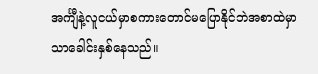အင်္ကျီနဲ့လူငယ်မှာစကားတောင်မပြောနိုင်ဘဲအစာထဲမှာသာခေါင်းနှစ်နေသည်။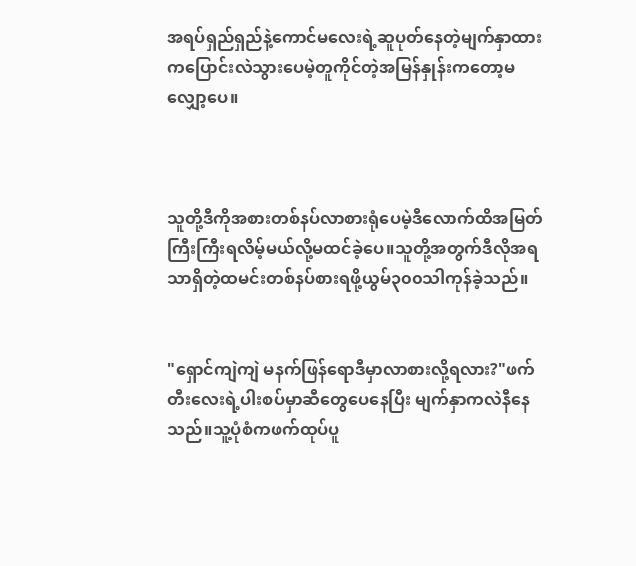အရပ်ရှည်ရှည်နဲ့ကောင်မလေးရဲ့ဆူပုတ်နေတဲ့မျက်နှာထားကပြောင်းလဲသွားပေမဲ့တူကိုင်တဲ့အမြန်နှုန်းကတော့မလျှော့ပေ။



သူတို့ဒီကိုအစားတစ်နပ်လာစားရုံပေမဲ့ဒီလောက်ထိအမြတ်ကြီးကြီးရလိမ့်မယ်လို့မထင်ခဲ့ပေ။သူတို့အတွက်ဒီလိုအရသာရှိတဲ့ထမင်းတစ်နပ်စားရဖို့ယွမ်၃၀၀သါကုန်ခဲ့သည်။


"ရှောင်ကျဲကျဲ မနက်ဖြန်ရောဒီမှာလာစားလို့ရလား?"ဖက်တီးလေးရဲ့ပါးစပ်မှာဆီတွေပေနေပြီး မျက်နှာကလဲနီနေသည်။သူ့ပုံစံကဖက်ထုပ်ပူ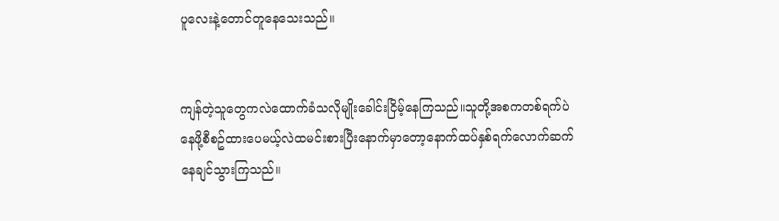ပူလေးနဲ့တောင်တူနေသေးသည်။


ကျန်တဲ့သူတွေကလဲထောက်ခံသလိုမျိုးခေါင်းငြိမ့်နေကြသည်။သူတို့အစကတစ်ရက်ပဲနေဖို့စီစဥ်ထားပေမယ့်လဲထမင်းစားပြီးနောက်မှာတော့နောက်ထပ်နှစ်ရက်လောက်ဆက်နေချင်သွားကြသည်။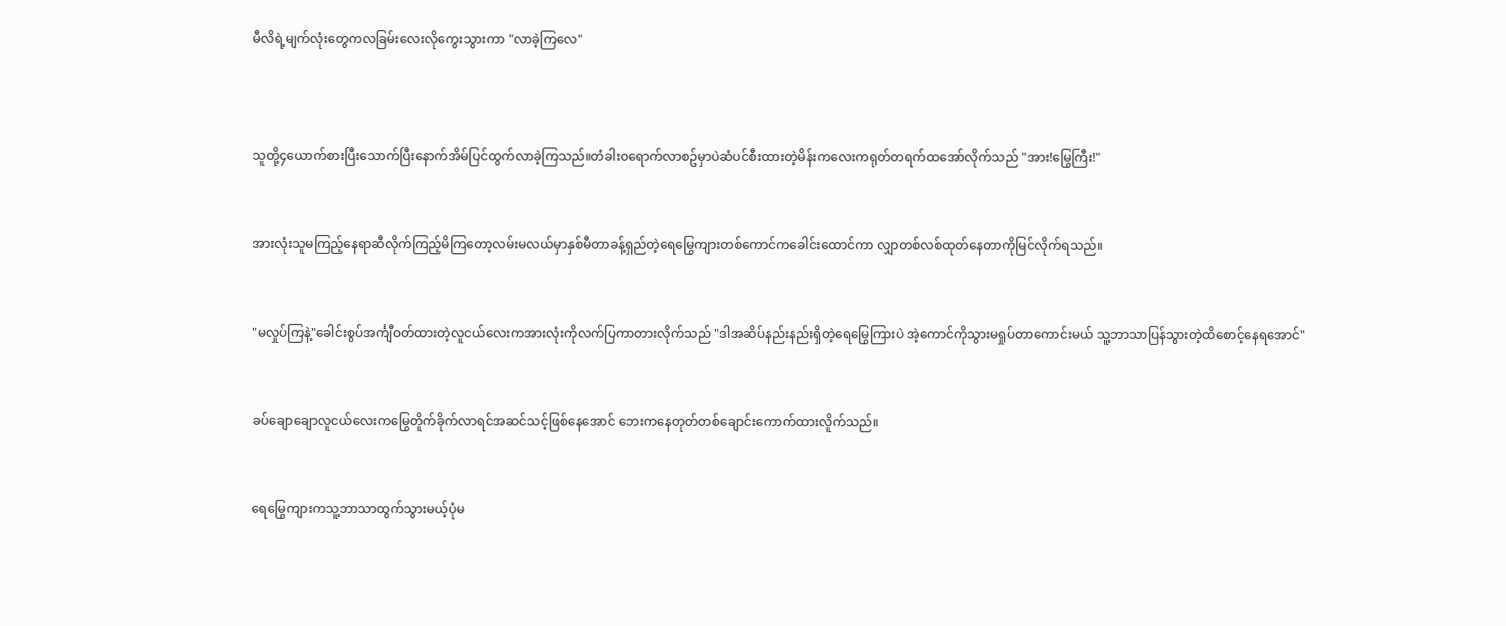မီလိရဲ့မျက်လုံးတွေကလခြမ်းလေးလိုကွေးသွားကာ "လာခဲ့ကြလေ"



သူတို့၄ယောက်စားပြီးသောက်ပြီးနောက်အိမ်ပြင်ထွက်လာခဲ့ကြသည်။တံခါးဝရောက်လာစဥ်မှာပဲဆံပင်စီးထားတဲ့မိန်းကလေးကရုတ်တရက်ထအော်လိုက်သည် "အား!မြွေကြီး!"


အားလုံးသူမကြည့်နေရာဆီလိုက်ကြည့်မိကြတော့လမ်းမလယ်မှာနှစ်မီတာခန့်ရှည်တဲ့ရေမြွေကျားတစ်ကောင်ကခေါင်းထောင်ကာ လျှာတစ်လစ်ထုတ်နေတာကိုမြင်လိုက်ရသည်။


"မလှုပ်ကြနဲ့"ခေါင်းစွပ်အင်္ကျီဝတ်ထားတဲ့လူငယ်လေးကအားလုံးကိုလက်ပြကာတားလိုက်သည် "ဒါအဆိပ်နည်းနည်းရှိတဲ့ရေမြွေကြားပဲ အဲ့ကောင်ကိုသွားမရှုပ်တာကောင်းမယ် သူ့ဘာသာပြန်သွားတဲ့ထိစောင့်နေရအောင်"


ခပ်ချောချောလူငယ်လေးကမြွေတိူက်ခိုက်လာရင်အဆင်သင့်ဖြစ်နေအောင် ဘေးကနေတုတ်တစ်ချောင်းကောက်ထားလိူက်သည်။


ရေမြွေကျားကသူ့ဘာသာထွက်သွားမယ့်ပုံမ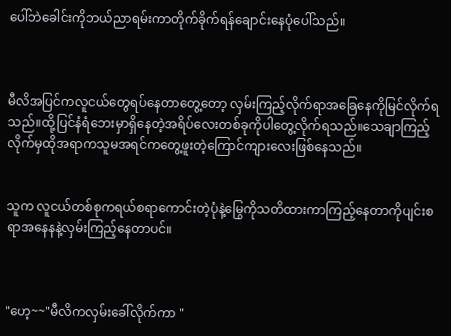ပေါ်ဘဲခေါင်းကိုဘယ်ညာရမ်းကာတိုက်ခိုက်ရန်ချောင်းနေပုံပေါ်သည်။



မီလိအပြင်ကလူငယ်တွေရပ်နေတာတွေ့တော့ လှမ်းကြည့်လိုက်ရာအခြေနေကိုမြင်လိုက်ရသည်။ထို့ပြင်နံရံဘေးမှာရှိနေတဲ့အရိပ်လေးတစ်ခုကိုပါတွေ့လိုက်ရသည်။သေချာကြည့်လိုက်မှထိုအရာကသူမအရင်ကတွေ့ဖူးတဲ့ကြောင်ကျားလေးဖြစ်နေသည်။


သူက လူငယ်တစ်စုကရယ်စရာကောင်းတဲ့ပုံနဲ့မြွေကိုသတိထားကာကြည့်နေတာကိုပျင်းစရာအနေနနဲ့လှမ်းကြည့်နေတာပင်။



"ဟေ့~~"မီလိကလှမ်းခေါ်လိုက်ကာ "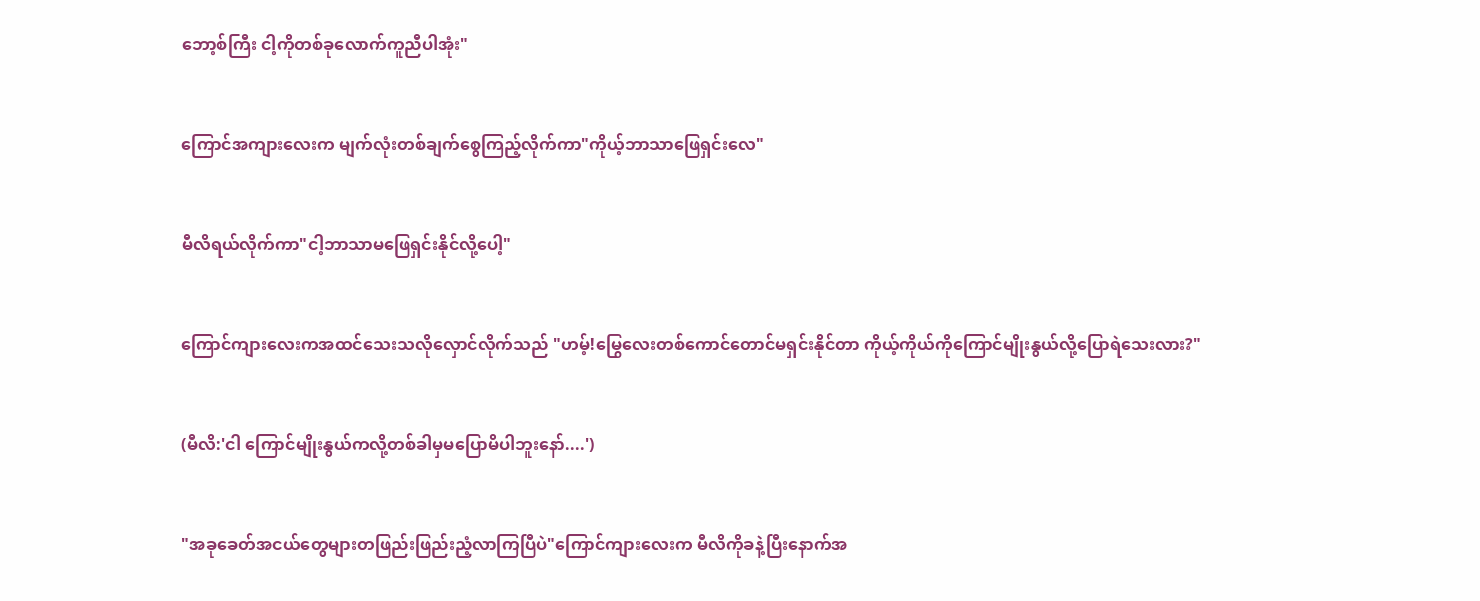ဘော့စ်ကြီး ငါ့ကိုတစ်ခုလောက်ကူညီပါအုံး"


ကြောင်အကျားလေးက မျက်လုံးတစ်ချက်စွေကြည့်လိုက်ကာ"ကိုယ့်ဘာသာဖြေရှင်းလေ"


မီလိရယ်လိုက်ကာ"ငါ့ဘာသာမဖြေရှင်းနိုင်လို့ပေါ့"


ကြောင်ကျားလေးကအထင်သေးသလိုလှောင်လိုက်သည် "ဟမ့်!မြွေလေးတစ်ကောင်တောင်မရှင်းနိုင်တာ ကိုယ့်ကိုယ်ကိုကြောင်မျိုးနွယ်လို့ပြောရဲသေးလား?"


(မီလိ:'ငါ ကြောင်မျိုးနွယ်ကလို့တစ်ခါမှမပြောမိပါဘူးနော်....')


"အခုခေတ်အငယ်တွေများတဖြည်းဖြည်းညံ့လာကြပြီပဲ"ကြောင်ကျားလေးက မီလိကိုခနဲ့ပြီးနောက်အ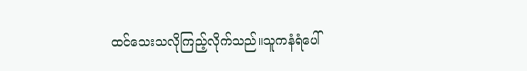ထင်သေးသလိုကြည့်လိုက်သည်။သူကနံရံပေါ်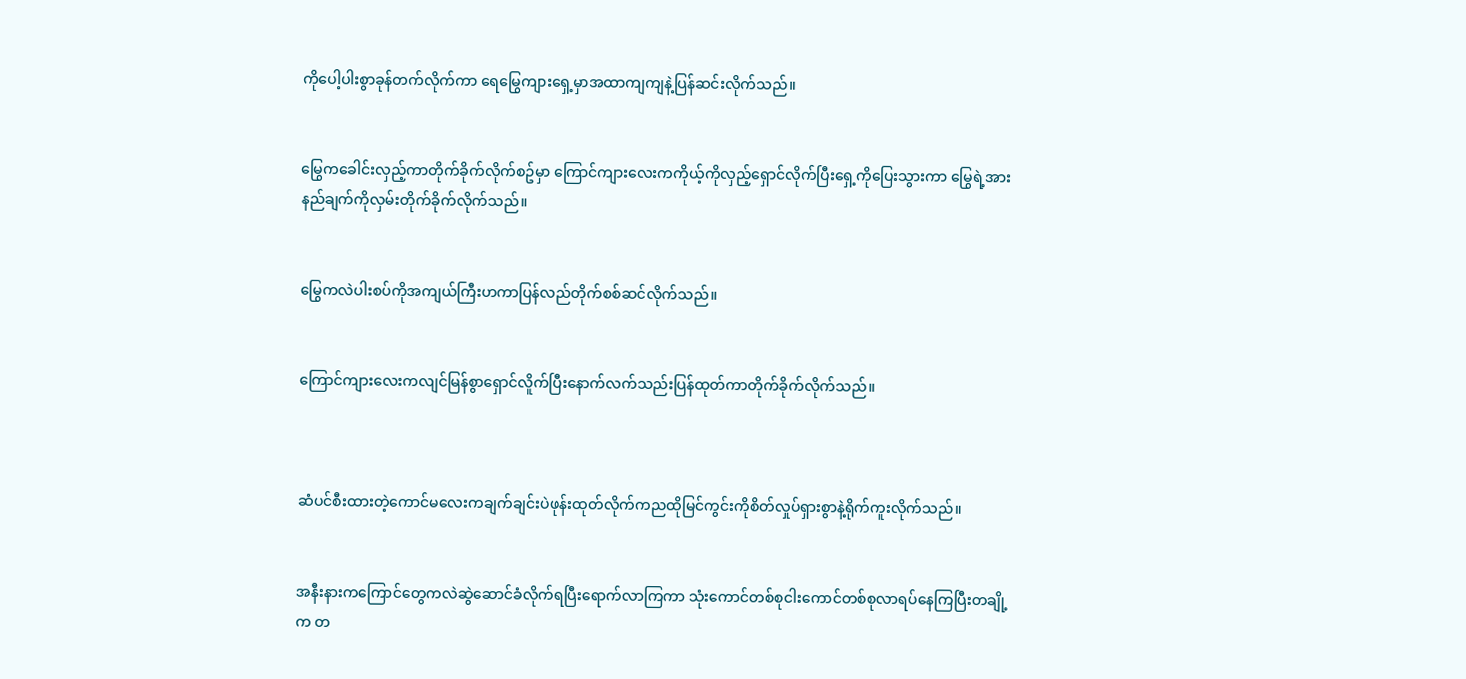ကိုပေါ့ပါးစွာခုန်တက်လိုက်ကာ ရေမြွေကျားရှေ့မှာအထာကျကျနဲ့ပြန်ဆင်းလိုက်သည်။


မြွေကခေါင်းလှည့်ကာတိုက်ခိုက်လိုက်စဥ်မှာ ကြောင်ကျားလေးကကိုယ့်ကိုလှည့်ရှောင်လိုက်ပြီးရှေ့ကိုပြေးသွားကာ မြွေရဲ့အားနည်ချက်ကိုလှမ်းတိုက်ခိုက်လိုက်သည်။


မြွေကလဲပါးစပ်ကိုအကျယ်ကြီးဟကာပြန်လည်တိုက်စစ်ဆင်လိုက်သည်။


ကြောင်ကျားလေးကလျင်မြန်စွာရှောင်လိူက်ပြီးနောက်လက်သည်းပြန်ထုတ်ကာတိုက်ခိုက်လိုက်သည်။



ဆံပင်စီးထားတဲ့ကောင်မလေးကချက်ချင်းပဲဖုန်းထုတ်လိုက်ကညထိုမြင်ကွင်းကိုစိတ်လှုပ်ရှားစွာနဲ့ရိုက်ကူးလိုက်သည်။


အနီးနားကကြောင်တွေကလဲဆွဲဆောင်ခံလိုက်ရပြီးရောက်လာကြကာ သုံးကောင်တစ်စုငါးကောင်တစ်စုလာရပ်နေကြပြီးတချို့က တ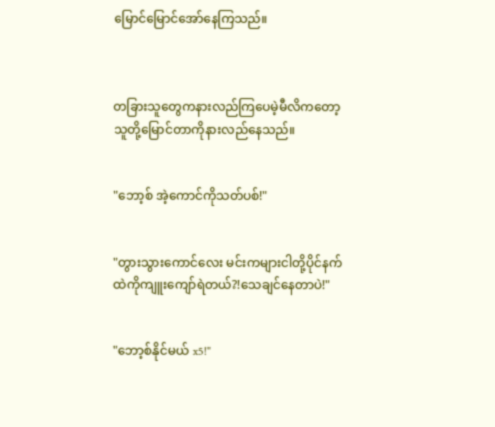မြောင်မြောင်အော်နေကြသည်။



တခြားသူတွေကနားလည်ကြပေမဲ့မီလိကတော့သူတို့မြောင်တာကိုနားလည်နေသည်။


"ဘော့စ် အဲ့ကောင်ကိုသတ်ပစ်!"


"တွားသွားကောင်လေး မင်းကများငါတို့ပိုင်နက်ထဲကိုကျူးကျော်ရဲတယ်?!သေချင်နေတာပဲ!"


"ဘော့စ်နိုင်မယ် x5!"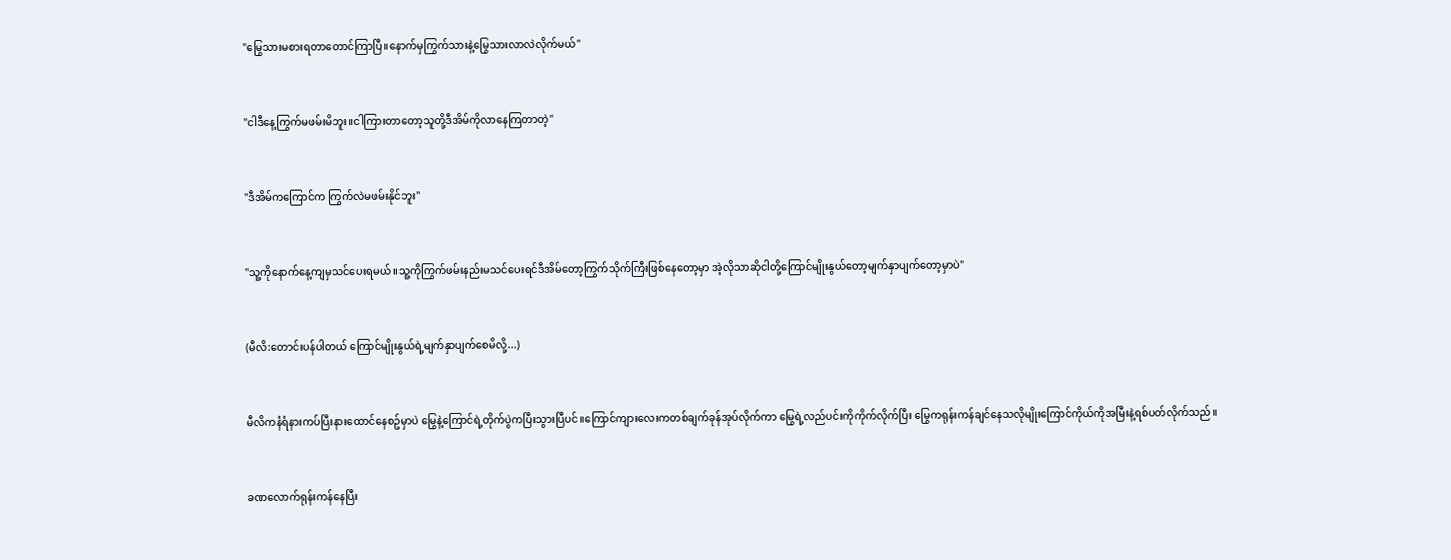"မြွေသားမစားရတာတောင်ကြာပြီ။နောက်မှကြွက်သားနဲ့မြွေသားလာလဲလိုက်မယ်"


"ငါဒီနေ့ကြွက်မဖမ်းမိဘူး။ငါကြားတာတော့သူတို့ဒီအိမ်ကိုလာနေကြတာတဲ့"


"ဒီအိမ်ကကြောင်က ကြွက်လဲမဖမ်းနိုင်ဘူး"


"သူ့ကိုနောက်နေ့ကျမှသင်ပေးရမယ်။သူ့ကိုကြွက်ဖမ်းနည်းမသင်ပေးရင်ဒီအိမ်တော့ကြွက်သိုက်ကြီးဖြစ်နေတော့မှာ အဲ့လိုသာဆိုငါတို့ကြောင်မျိုးနွယ်တော့မျက်နှာပျက်တော့မှာပဲ"


(မီလိ:တောင်းပန်ပါတယ် ကြောင်မျိုးနွယ်ရဲ့မျက်နှာပျက်စေမိလို့...)


မီလိကနံရံနားကပ်ပြီးနားထောင်နေစဥ်မှာပဲ မြွေနဲ့ကြောင်ရဲ့တိုက်ပွဲကပြီးသွားပြီပင်။ကြောင်ကျားလေးကတစ်ချက်ခုန်အုပ်လိုက်ကာ မြွေရဲ့လည်ပင်းကိုကိုက်လိုက်ပြီး မြွေကရုန်းကန်ချင်နေသလိုမျိုးကြောင်ကိုယ်ကိုအမြီးနဲ့ရစ်ပတ်လိုက်သည်။


ခဏလောက်ရုန်းကန်နေပြီး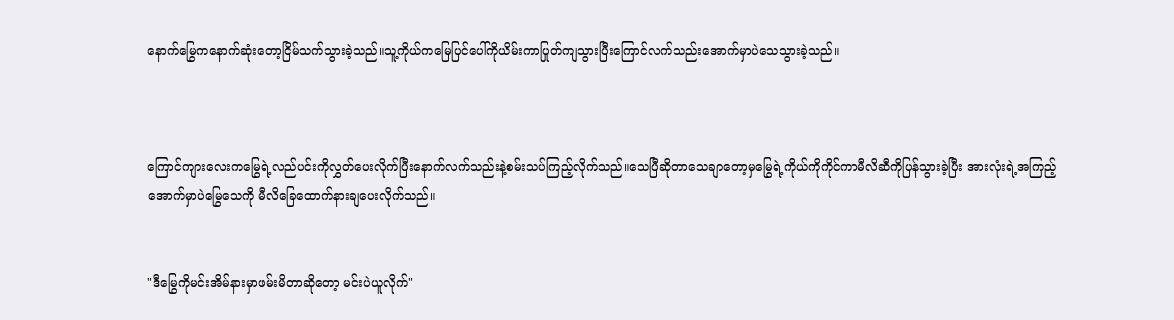နောက်မြွေကနောက်ဆုံးတော့ငြိမ်သက်သွားခဲ့သည်။သူ့ကိုယ်ကမြေပြင်ပေါ်ကိုယိမ်းကာပြုတ်ကျသွားပြီးကြောင်လက်သည်းအောက်မှာပဲသေသွားခဲ့သည်။



ကြောင်ကျားလေးကမြွေရဲ့လည်ပင်းကိုလွှတ်ပေးလိုက်ပြီးနောက်လက်သည်းနဲ့စမ်းသပ်ကြည့်လိုက်သည်။သေပြီဆိုတာသေချာတော့မှမြွေရဲ့ကိုယ်ကိုကိုင်ကာမီလိဆီကိုပြန်သွားခဲ့ပြီး အားလုံးရဲ့အကြည့်အောက်မှာပဲမြွေသေကို မီလိခြေထောက်နားချပေးလိုက်သည်။


"ဒီမြွေကိုမင်းအိမ်နားမှာဖမ်းမိတာဆိုတော့ မင်းပဲယူလိုက်"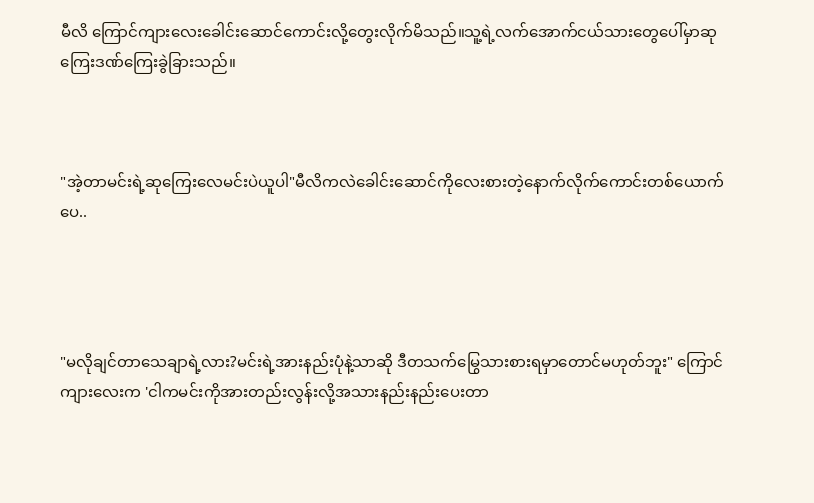မီလိ ကြောင်ကျားလေးခေါင်းဆောင်ကောင်းလို့တွေးလိုက်မိသည်။သူ့ရဲ့လက်အောက်ငယ်သားတွေပေါ်မှာဆုကြေးဒဏ်ကြေးခွဲခြားသည်။



"အဲ့တာမင်းရဲ့ဆုကြေးလေမင်းပဲယူပါ"မီလိကလဲခေါင်းဆောင်ကိုလေးစားတဲ့နောက်လိုက်ကောင်းတစ်ယောက်ပေ..




"မလိုချင်တာသေချာရဲ့လား?မင်းရဲ့အားနည်းပုံနဲ့သာဆို ဒီတသက်မြွေသားစားရမှာတောင်မဟုတ်ဘူး" ကြောင်ကျားလေးက 'ငါကမင်းကိုအားတည်းလွန်းလို့အသားနည်းနည်းပေးတာ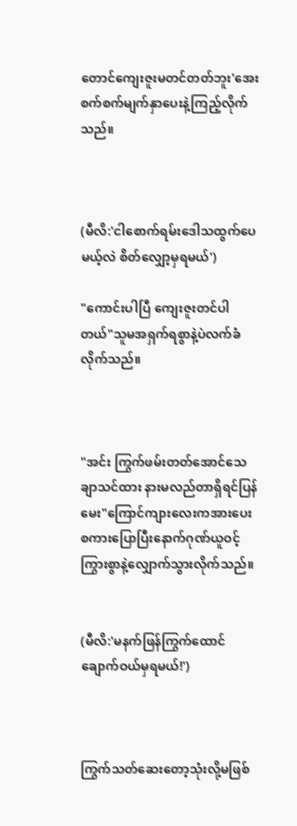တောင်ကျေးဇူးမတင်တတ်ဘူး'အေးစက်စက်မျက်နှာပေးနဲ့ကြည့်လိုက်သည်။



(မီလိ:'ငါစောက်ရမ်းဒေါသထွက်ပေမယ့်လဲ စိတ်လျှော့မှရမယ်')

"ကောင်းပါပြီ ကျေးဇူးတင်ပါတယ်"သူမအရှက်ရစွာနဲ့ပဲလက်ခံလိုက်သည်။



"အင်း ကြွက်ဖမ်းတတ်အောင်သေချာသင်ထား နားမလည်တာရှိရင်ပြန်မေး"ကြောင်ကျားလေးကအားပေးစကားပြောပြီးနောက်ဂုဏ်ယူဝင့်ကြွားစွာနဲ့လျှောက်သွားလိုက်သည်။


(မီလိ:'မနက်ဖြန်ကြွက်ထောင်ချောက်ဝယ်မှရမယ်!')



ကြွက်သတ်ဆေးတော့သုံးလို့မဖြစ်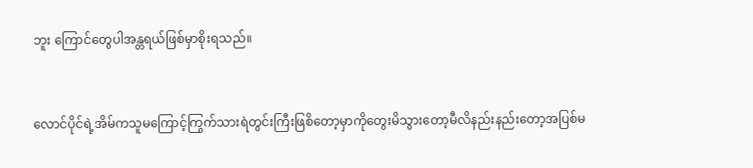ဘူး ကြောင်တွေပါအန္တရယ်ဖြစ်မှာစိုးရသည်။


လောင်ပိုင်ရဲ့အိမ်ကသူမကြောင့်ကြွက်သားရဲတွင်းကြီးဖြစိတော့မှာကိုတွေးမိသွားတော့မီလိနည်းနည်းတော့အပြစ်မ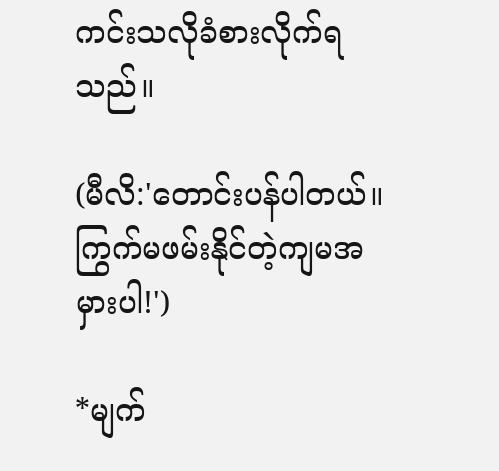ကင်းသလိုခံစားလိုက်ရသည်။

(မီလိ:'တောင်းပန်ပါတယ်။ကြွက်မဖမ်းနိုင်တဲ့ကျမအမှားပါ!')

*မျက်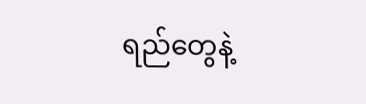ရည်တွေနဲ့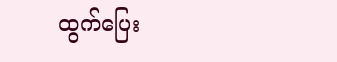ထွက်ပြေး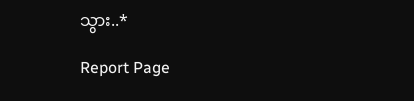သွား..*

Report Page